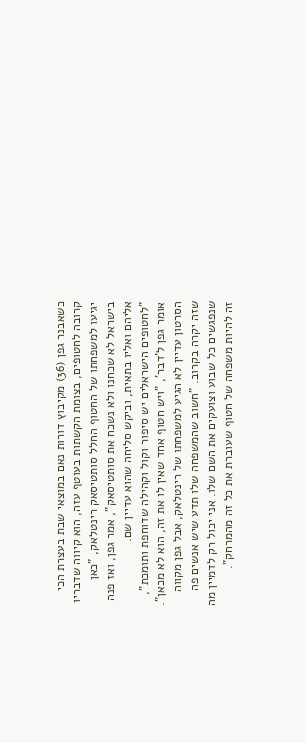כשאבנר גפן (36) מקיבוץ דורות נאם במוצאי שבת בעצרת הכי קרובה לחטופים, בצומת הקשתות בעוטף עזה, הוא קיווה שדבריו יגיעו למשפחתו של החטוף החלל סותטיסאק רינטלאק, "כאן בישראל לא שכחנו ולא נשכח את סותטיסאק", אמר גפן, ואז פנה אליהם ואליו בתאית, וביקש סליחה שהוא עדיין שם.
"לחטופים הישראלים יש סיפור וקול וקהילה שדוחפת ותומכת", אומר גפן ל'דבר', "ויש חטוף אחד שאין לו את זה, הוא לא מכאן".
הסרטון עדיין לא הגיע למשפחתו של רינטלאק, אבל גפן מקווה שזה יקרה בקרוב. "חשוב שהמשפחה שלו תדע שיש אנשים פה שנפגשים כל שבוע וצועקים את השם שלו. אני יכול רק לדמיין מה זה להיות משפחה של חטוף שעוברת את כל זה מהמרחק".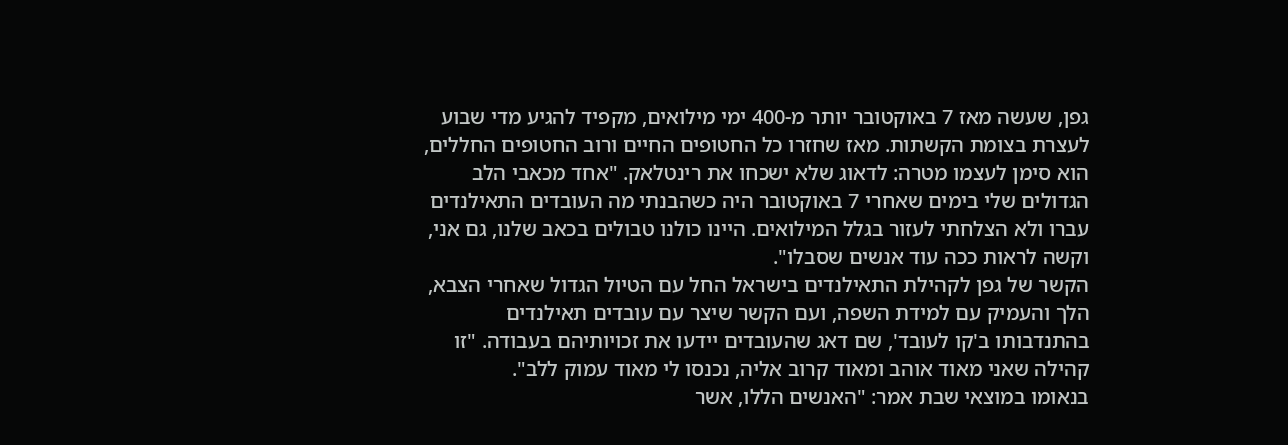גפן, שעשה מאז 7 באוקטובר יותר מ-400 ימי מילואים, מקפיד להגיע מדי שבוע לעצרת בצומת הקשתות. מאז שחזרו כל החטופים החיים ורוב החטופים החללים, הוא סימן לעצמו מטרה: לדאוג שלא ישכחו את רינטלאק. "אחד מכאבי הלב הגדולים שלי בימים שאחרי 7 באוקטובר היה כשהבנתי מה העובדים התאילנדים עברו ולא הצלחתי לעזור בגלל המילואים. היינו כולנו טבולים בכאב שלנו, גם אני, וקשה לראות ככה עוד אנשים שסבלו".
הקשר של גפן לקהילת התאילנדים בישראל החל עם הטיול הגדול שאחרי הצבא, הלך והעמיק עם למידת השפה, ועם הקשר שיצר עם עובדים תאילנדים בהתנדבותו ב'קו לעובד', שם דאג שהעובדים יידעו את זכויותיהם בעבודה. "זו קהילה שאני מאוד אוהב ומאוד קרוב אליה, נכנסו לי מאוד עמוק ללב".
בנאומו במוצאי שבת אמר: "האנשים הללו, אשר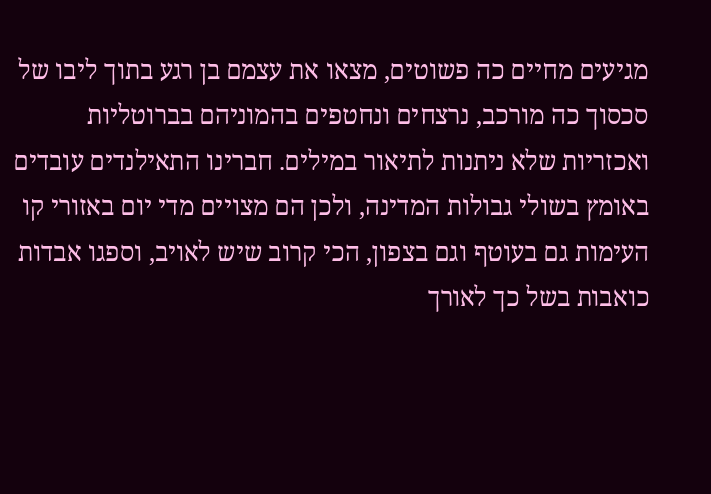מגיעים מחיים כה פשוטים, מצאו את עצמם בן רגע בתוך ליבו של סכסוך כה מורכב, נרצחים ונחטפים בהמוניהם בברוטליות ואכזריות שלא ניתנות לתיאור במילים. חברינו התאילנדים עובדים באומץ בשולי גבולות המדינה, ולכן הם מצויים מדי יום באזורי קו העימות גם בעוטף וגם בצפון, הכי קרוב שיש לאויב, וספגו אבדות כואבות בשל כך לאורך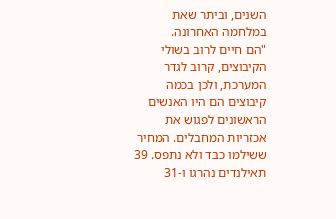השנים, וביתר שאת במלחמה האחרונה.
"הם חיים לרוב בשולי הקיבוצים, קרוב לגדר המערכת, ולכן בכמה קיבוצים הם היו האנשים הראשונים לפגוש את אכזריות המחבלים. המחיר ששילמו כבד ולא נתפס. 39 תאילנדים נהרגו ו-31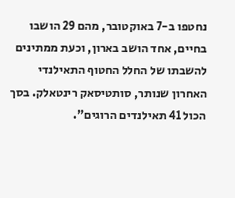נחטפו ב-7 באוקטובר, מהם 29 הושבו בחיים, אחד הושב בארון, וכעת ממתינים להשבתו של החלל החטוף התאילנדי האחרון שנותר, סותטיסאק רינטאלק. בסך הכול 41 תאילנדים הרוגים".